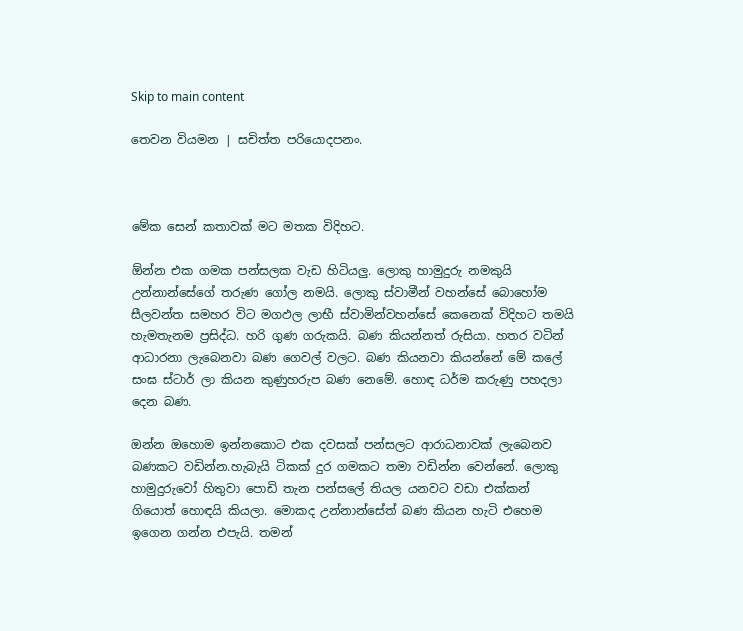Skip to main content

තෙවන වියමන | සචිත්ත පරියොදපනං.



මේක සෙන් කතාවක් මට මතක විදිහට.

ඕන්න එක ගමක පන්සලක වැඩ හිටියලු. ලොකු හාමුදුරු නමකුයි උන්නාන්සේගේ තරුණ ගෝල නමයි. ලොකු ස්වාමීන් වහන්සේ බොහෝම සීලවන්ත සමහර විට මගඵල ලාභී ස්වාමින්වහන්සේ කෙනෙක් විදිහට තමයි හැමතැනම ප්‍රසිද්ධ. හරි ගුණ ගරුකයි. බණ කියන්නත් රුසියා. හතර වටින් ආධාරනා ලැබෙනවා බණ ගෙවල් වලට. බණ කියනවා කියන්නේ මේ කලේ සංඝ ස්ටාර් ලා කියන කුණුහරුප බණ නෙමේ. හොඳ ධර්ම කරුණු පහදලා දෙන බණ.

ඔන්න ඔහොම ඉන්නකොට එක දවසක් පන්සලට ආරාධනාවක් ලැබෙනව බණකට වඩින්න.හැබැයි ටිකක් දුර ගමකට තමා වඩින්න වෙන්නේ. ලොකු හාමුදුරුවෝ හිතුවා පොඩි තැන පන්සලේ තියල යනවට වඩා එක්කන් ගියොත් හොඳයි කියලා. මොකද උන්නාන්සේත් බණ කියන හැටි එහෙම ඉගෙන ගන්න එපැයි. තමන්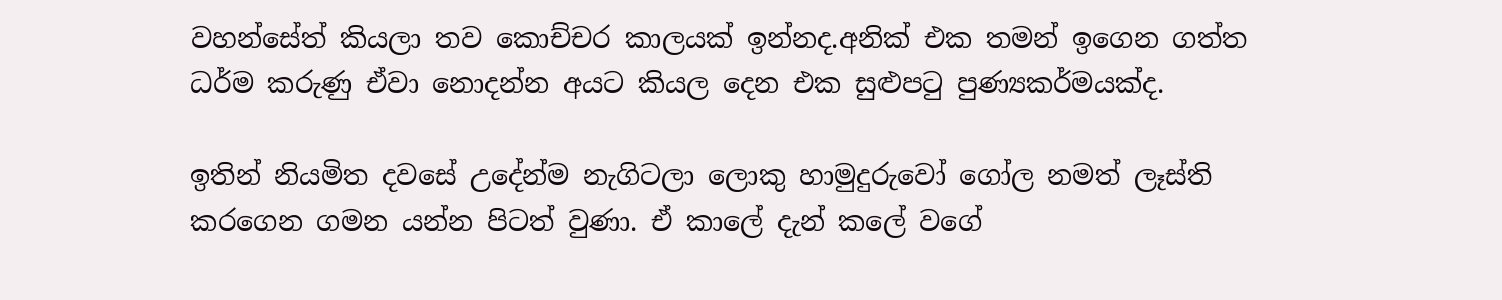වහන්සේත් කියලා තව කොච්චර කාලයක් ඉන්නද.අනික් එක තමන් ඉගෙන ගත්ත ධර්ම කරුණු ඒවා නොදන්න අයට කියල දෙන එක සුළුපටු පුණ්‍යකර්මයක්ද.

ඉතින් නියමිත දවසේ උදේන්ම නැගිටලා ලොකු හාමුදුරුවෝ ගෝල නමත් ලෑස්ති කරගෙන ගමන යන්න පිටත් වුණා. ඒ කාලේ දැන් කලේ වගේ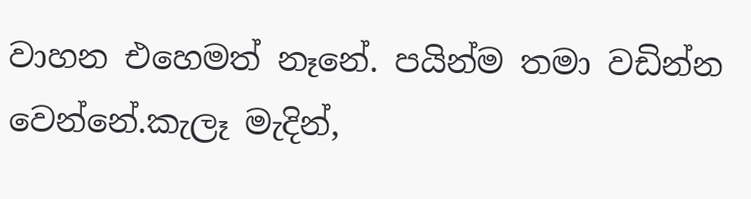වාහන එහෙමත් නෑනේ. පයින්ම තමා වඩින්න වෙන්නේ.කැලෑ මැදින්,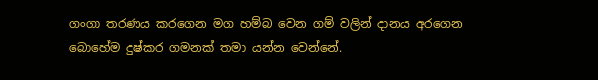ගංගා තරණය කරගෙන මග හම්බ වෙන ගම් වලින් දානය අරගෙන බොහේම දුෂ්කර ගමනක් තමා යන්න වෙන්නේ.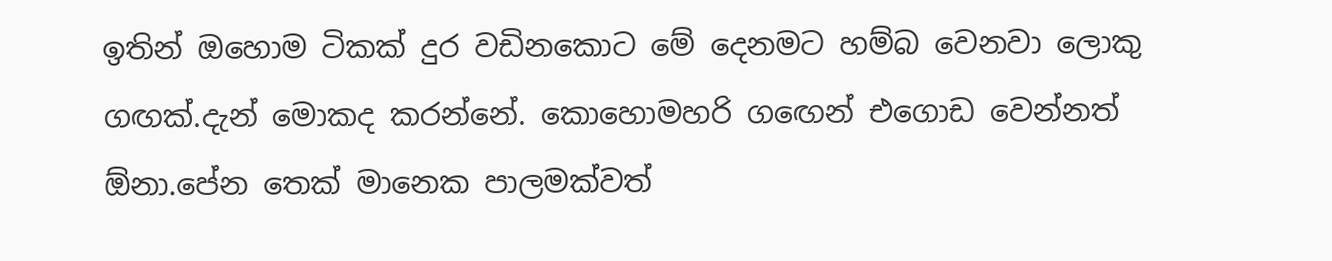ඉතින් ඔහොම ටිකක් දුර වඩිනකොට මේ දෙනමට හම්බ වෙනවා ලොකු ගඟක්.දැන් මොකද කරන්නේ. කොහොමහරි ගඟෙන් එගොඩ වෙන්නත් ඕනා.පේන තෙක් මානෙක පාලමක්වත්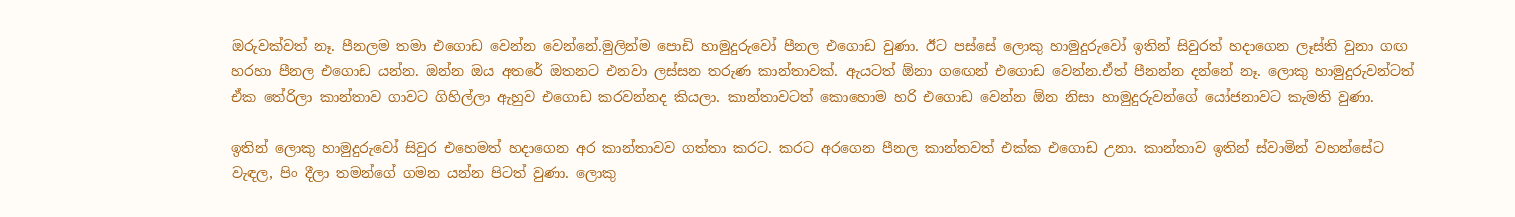ඔරුවක්වත් නෑ. පීනලම තමා එගොඩ වෙන්න වෙන්නේ.මුලින්ම පොඩි හාමුදුරුවෝ පීනල එගොඩ වුණා. ඊට පස්සේ ලොකු හාමුදුරුවෝ ඉතින් සිවුරත් හදාගෙන ලෑස්ති වුනා ගඟ හරහා පීනල එගොඩ යන්න. ඔන්න ඔය අතරේ ඔතනට එනවා ලස්සන තරුණ කාන්තාවක්. ඇයටත් ඕනා ගඟෙන් එගොඩ වෙන්න.ඒත් පීනන්න දන්නේ නෑ. ලොකු හාමුදුරුවන්ටත් ඒක තේරිලා කාන්තාව ගාවට ගිහිල්ලා ඇහුව එගොඩ කරවන්නද කියලා. කාන්තාවටත් කොහොම හරි එගොඩ වෙන්න ඕන නිසා හාමුදුරුවන්ගේ යෝජනාවට කැමති වුණා.

ඉතින් ලොකු හාමුදුරුවෝ සිවුර එහෙමත් හදාගෙන අර කාන්තාවව ගත්තා කරට. කරට අරගෙන පීනල කාන්තවත් එක්ක එගොඩ උනා. කාන්තාව ඉතින් ස්වාමින් වහන්සේට වැඳල, පිං දීලා තමන්ගේ ගමන යන්න පිටත් වුණා. ලොකු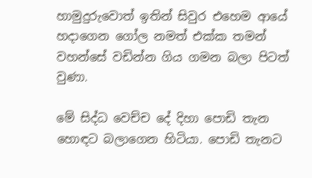හාමුදුරුවොත් ඉතින් සිවුර එහෙම ආයේ හදාගෙන ගෝල නමත් එක්ක තමන් වහන්සේ වඩින්න ගිය ගමන බලා පිටත් වුණා.

මේ සිද්ධ වෙච්ච දේ දිහා පොඩි තැන  හොඳට බලාගෙන හිටියා. පොඩි තැනට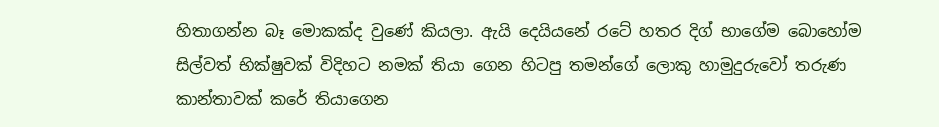හිතාගන්න බෑ මොකක්ද වුණේ කියලා. ඇයි දෙයියනේ රටේ හතර දිග් භාගේම බොහෝම සිල්වත් භික්ෂුවක් විදිහට නමක් තියා ගෙන හිටපු තමන්ගේ ලොකු හාමුදුරුවෝ තරුණ කාන්තාවක් කරේ තියාගෙන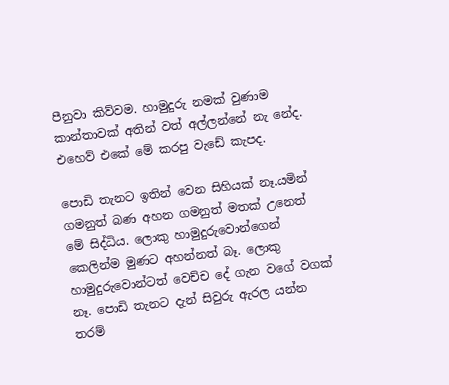පීනුවා කිව්වම. හාමුදුරු නමක් වුණාම කාන්තාවක් අතින් වත් අල්ලන්නේ නැ නේද. එහෙව් එකේ මේ කරපු වැඩේ කැපද.

පොඩි තැනට ඉතින් වෙන සිහියක් නෑ.යමින් ගමනුත් බණ අහන ගමනුත් මතක් උනෙත් මේ සිද්ධිය. ලොකු හාමුදුරුවොන්ගෙන් කෙලින්ම මුණට අහන්නත් බෑ. ලොකු හාමුදුරුවොන්ටත් වෙච්ච දේ ගැන වගේ වගක් නෑ. පොඩි තැනට දැන් සිවුරු ඇරල යන්න තරම්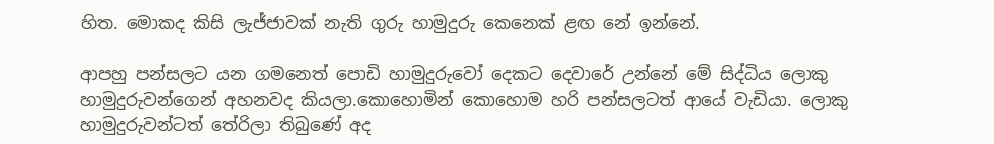හිත. මොකද කිසි ලැජ්ජාවක් නැති ගුරු හාමුදුරු කෙනෙක් ළඟ නේ ඉන්නේ.

ආපහු පන්සලට යන ගමනෙත් පොඩි හාමුදුරුවෝ දෙකට දෙවාරේ උන්නේ මේ සිද්ධිය ලොකු හාමුදුරුවන්ගෙන් අහනවද කියලා.කොහොමින් කොහොම හරි පන්සලටත් ආයේ වැඩියා. ලොකු හාමුදුරුවන්ටත් තේරිලා තිබුණේ අද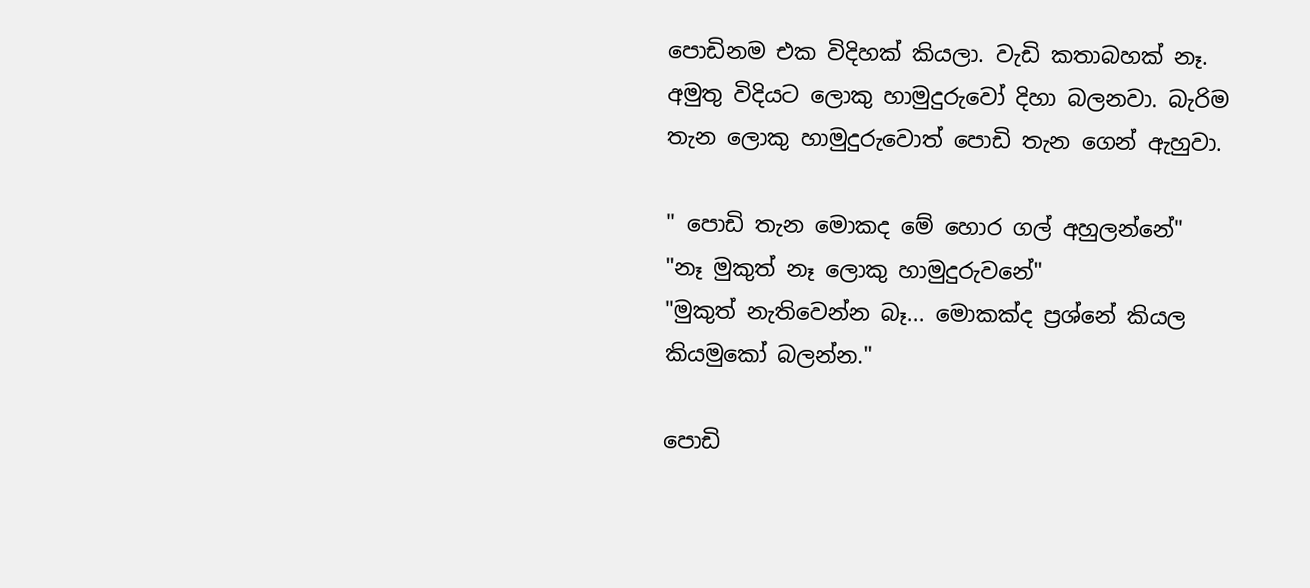පොඩිනම එක විදිහක් කියලා. වැඩි කතාබහක් නෑ. අමුතු විදියට ලොකු හාමුදුරුවෝ දිහා බලනවා. බැරිම තැන ලොකු හාමුදුරුවොත් පොඩි තැන ගෙන් ඇහුවා.

" පොඩි තැන මොකද මේ හොර ගල් අහුලන්නේ"
"නෑ මුකුත් නෑ ලොකු හාමුදුරුවනේ"
"මුකුත් නැතිවෙන්න බෑ... මොකක්ද ප්‍රශ්නේ කියල කියමුකෝ බලන්න."

පොඩි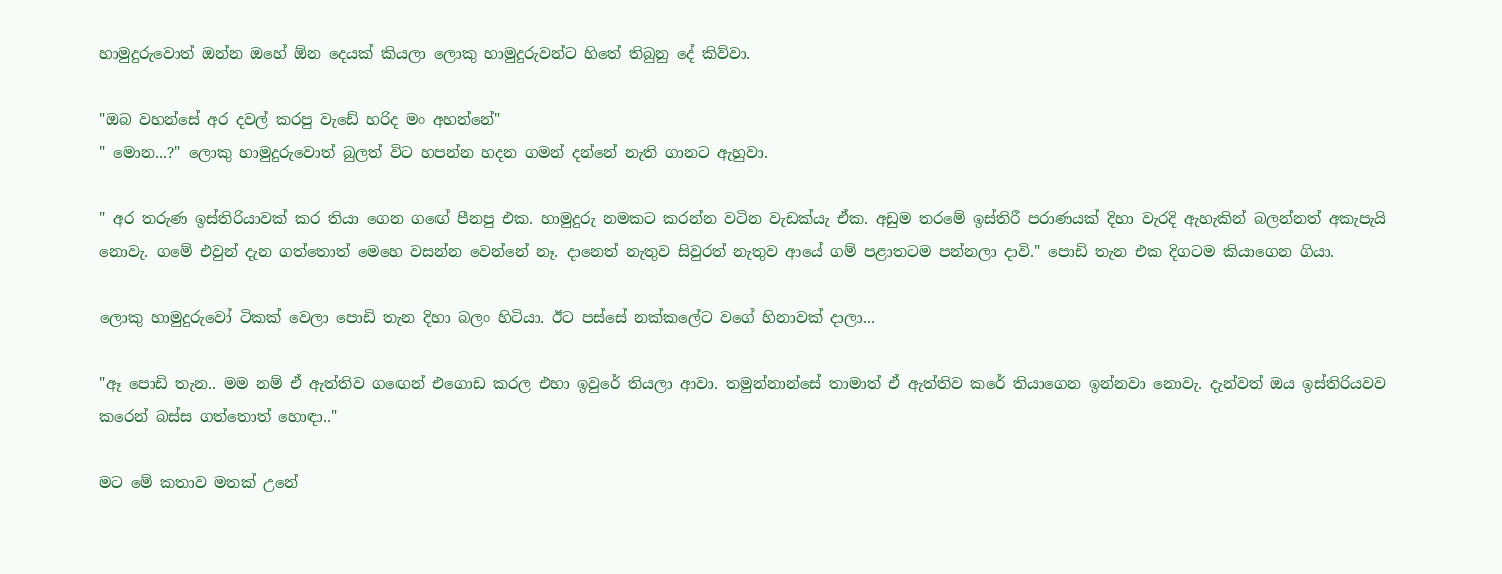හාමුදුරුවොත් ඔන්න ඔහේ ඕන දෙයක් කියලා ලොකු හාමුදුරුවන්ට හිතේ තිබුනු දේ කිව්වා.

"ඔබ වහන්සේ අර දවල් කරපු වැඩේ හරිද මං අහන්නේ"
" මොන...?" ලොකු හාමුදුරුවොත් බුලත් විට හපන්න හදන ගමන් දන්නේ නැති ගානට ඇහුවා.

" අර තරුණ ඉස්තිරියාවක් කර තියා ගෙන ගඟේ පීනපු එක. හාමුදුරු නමකට කරන්න වටින වැඩක්යැ ඒක. අඩුම තරමේ ඉස්තිරී පරාණයක් දිහා වැරදි ඇහැකින් බලන්නත් අකැපැයි නොවැ. ගමේ එවුන් දැන ගත්තොත් මෙහෙ වසන්න වෙන්නේ නෑ. දානෙත් නැතුව සිවුරත් නැතුව ආයේ ගම් පළාතටම පන්නලා දාවි." පොඩි තැන එක දිගටම කියාගෙන ගියා.

ලොකු හාමුදුරුවෝ ටිකක් වෙලා පොඩි තැන දිහා බලං හිටියා. ඊට පස්සේ නක්කලේට වගේ හිනාවක් දාලා...

"ඈ පොඩි තැන.. මම නම් ඒ ඇත්තිව ගඟෙන් එගොඩ කරල එහා ඉවුරේ තියලා ආවා. තමුන්නාන්සේ තාමාත් ඒ ඇත්තිව කරේ තියාගෙන ඉන්නවා නොවැ. දැන්වත් ඔය ඉස්තිරියවව කරෙන් බස්ස ගත්තොත් හොඳා.."

මට මේ කතාව මතක් උනේ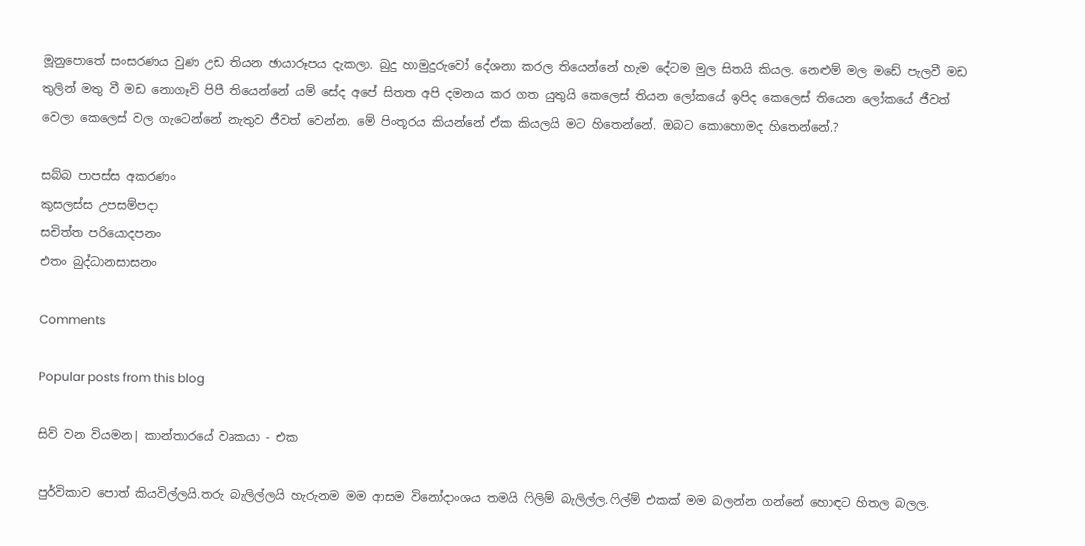මූනුපොතේ සංසරණය වුණ උඩ තියන ඡායාරූපය දැකලා. බුදු හාමුදුරුවෝ දේශනා කරල තියෙන්නේ හැම දේටම මුල සිතයි කියල. නෙළුම් මල මඩේ පැලවී මඩ තුලින් මතු වී මඩ නොගෑවි පිපී තියෙන්නේ යම් සේද අපේ සිතත අපි දමනය කර ගත යුතුයි කෙලෙස් තියන ලෝකයේ ඉපිද කෙලෙස් තියෙන ලෝකයේ ජීවත් වෙලා කෙලෙස් වල ගැටෙන්නේ නැතුව ජීවත් වෙන්න. මේ පිංතූරය කියන්නේ ඒක කියලයි මට හිතෙන්නේ. ඔබට කොහොමද හිතෙන්නේ.?

සබ්බ පාපස්ස අකරණං
කුසලස්ස උපසම්පදා
සචිත්ත පරියොදපනං
එතං බුද්ධානසාසනං

Comments

Popular posts from this blog

සිව් වන වියමන| කාන්තාරයේ වෘකයා - එක

පුර්විකාව පොත් කියවිල්ලයි.තරු බැලිල්ලයි හැරුනම මම ආසම විනෝදාංශය තමයි ෆිලිම් බැලිල්ල.ෆිල්ම් එකක් මම බලන්න ගන්නේ හොඳට හිතල බලල.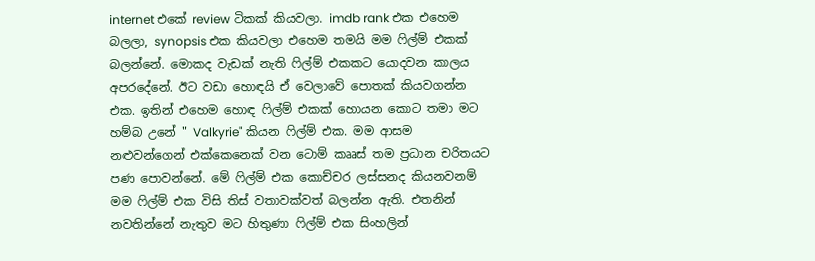internet එකේ review ටිකක් කියවලා. imdb rank එක එහෙම බලලා, synopsis එක කියවලා එහෙම තමයි මම ෆිල්ම් එකක් බලන්නේ. මොකද වැඩක් නැති ෆිල්ම් එකකට යොදවන කාලය අපරදේනේ. ඊට වඩා හොඳයි ඒ වෙලාවේ පොතක් කියවගන්න එක. ඉතින් එහෙම හොඳ ෆිල්ම් එකක් හොයන කොට තමා මට හම්බ උනේ " Valkyrie" කියන ෆිල්ම් එක. මම ආසම නළුවන්ගෙන් එක්කෙනෙක් වන ටොම් කෲස් තම ප්‍රධාන චරිතයට පණ පොවන්නේ. මේ ෆිල්ම් එක කොච්චර ලස්සනද කියනවනම් මම ෆිල්ම් එක විසි තිස් වතාවක්වත් බලන්න ඇති. එතනින් නවතින්නේ නැතුව මට හිතුණා ෆිල්ම් එක සිංහලින්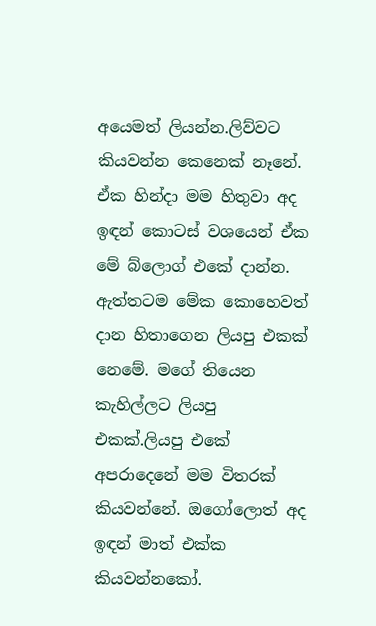අයෙමත් ලියන්න.ලිව්වට කියවන්න කෙනෙක් නෑනේ. ඒක හින්දා මම හිතුවා අද ඉඳන් කොටස් වශයෙන් ඒක මේ බ්ලොග් එකේ දාන්න. ඇත්තටම මේක කොහෙවත් දාන හිතාගෙන ලියපු එකක් නෙමේ. මගේ තියෙන කැහිල්ලට ලියපු එකක්.ලියපු එකේ අපරාදෙනේ මම විතරක් කියවන්නේ. ඔගෝලොත් අද ඉඳන් මාත් එක්ක කියවන්නකෝ.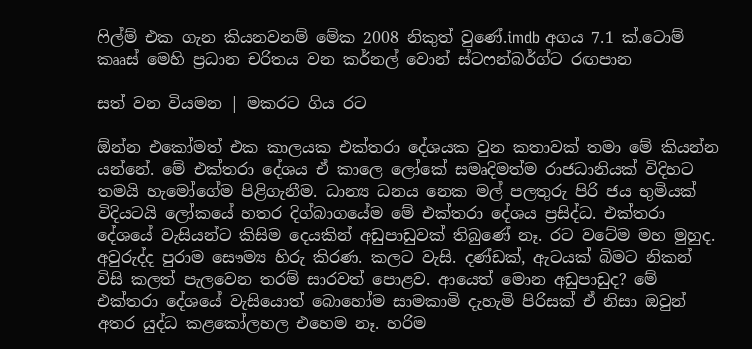ෆිල්ම් එක ගැන කියනවනම් මේක 2008 නිකුත් වුණේ.imdb අගය 7.1 ක්.ටොම් කෲස් මෙහි ප්‍රධාන චරිතය වන කර්නල් වොන් ස්ටෆන්බර්ග්ට රඟපාන

සත් වන වියමන | මකරට ගිය රට

ඕන්න එකෝමත් එක කාලයක එක්තරා දේශයක වුන කතාවක් තමා මේ කියන්න යන්නේ. මේ එක්තරා දේශය ඒ කාලෙ ලෝකේ සමෘදිමත්ම රාජධානියක් විදිහට තමයි හැමෝගේම පිළිගැනීම. ධාන්‍ය ධනය නෙක මල් පලතුරු පිරි ජය භුමියක් විදියටයි ලෝකයේ හතර දිග්බාගයේම මේ එක්තරා දේශය ප්‍රසිද්ධ. එක්තරා දේශයේ වැසියන්ට කිසිම දෙයකින් අඩුපාඩුවක් තිබුණේ නෑ. රට වටේම මහ මුහුද. අවුරුද්ද පුරාම සෞම්‍ය හිරු කිරණ. කලට වැසි. දණ්ඩක්, ඇටයක් බිමට නිකන් විසි කලත් පැලවෙන තරම් සාරවත් පොළව. ආයෙත් මොන අඩුපාඩුද? මේ එක්තරා දේශයේ වැසියොත් බොහෝම සාමකාමි දැහැමි පිරිසක් ඒ නිසා ඔවුන් අතර යුද්ධ කළකෝලහල එහෙම නෑ. හරිම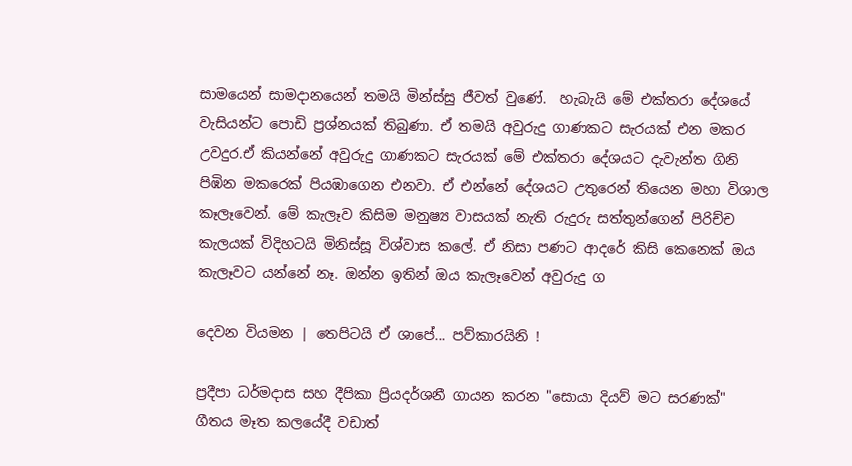සාමයෙන් සාමදානයෙන් තමයි මින්ස්සු ජීවත් වුණේ.  හැබැයි මේ එක්තරා දේශයේ වැසියන්ට පොඩි ප්‍රශ්නයක් තිබුණා. ඒ තමයි අවුරුදු ගාණකට සැරයක් එන මකර උවදුර.ඒ කියන්නේ අවුරුදු ගාණකට සැරයක් මේ එක්තරා දේශයට දැවැන්ත ගිනි පිඹින මකරෙක් පියඹාගෙන එනවා. ඒ එන්නේ දේශයට උතුරෙන් තියෙන මහා විශාල කෑලෑවෙන්. මේ කැලෑව කිසිම මනුෂ්‍ය වාසයක් නැති රුදුරු සත්තුන්ගෙන් පිරිච්ච කැලයක් විදිහටයි මිනිස්සූ විශ්වාස කලේ. ඒ නිසා පණට ආදරේ කිසි කෙනෙක් ඔය කැලෑවට යන්නේ නෑ. ඔන්න ඉතින් ඔය කැලෑවෙන් අවුරුදු ග

දෙවන වියමන | තෙපිටයි ඒ ශාපේ... පව්කාරයිනි !

ප්‍රදීපා ධර්මදාස සහ දීපිකා ප්‍රියදර්ශනී ගායන කරන "සොයා දියව් මට සරණක්" ගීතය මෑත කලයේදී වඩාත්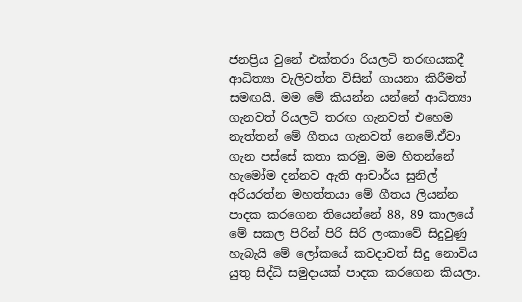ජනප්‍රිය වුනේ එක්තරා රියලටි තරඟයකදී ආධිත්‍යා වැලිවත්ත විසින් ගායනා කිරීමත් සමඟයි. මම මේ කියන්න යන්නේ ආධිත්‍යා ගැනවත් රියලටි තරඟ ගැනවත් එහෙම නැත්තන් මේ ගීතය ගැනවත් නෙමේ.ඒවා ගැන පස්සේ කතා කරමු. මම හිතන්නේ හැමෝම දන්නව ඇති ආචාර්ය සුනිල් අරියරත්න මහත්තයා මේ ගීතය ලියන්න පාදක කරගෙන තියෙන්නේ 88, 89 කාලයේ මේ සකල පිරින් පිරි සිරි ලංකාවේ සිදුවුණු හැබැයි මේ ලෝකයේ කවදාවත් සිදු නොවිය යුතු සිද්ධි සමුදායක් පාදක කරගෙන කියලා.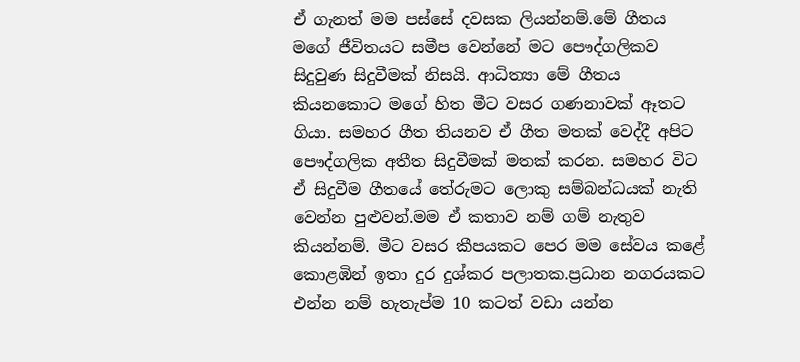ඒ ගැනත් මම පස්සේ දවසක ලියන්නම්.මේ ගීතය මගේ ජීවිතයට සමීප වෙන්නේ මට පෞද්ගලිකව සිදුවුණ සිදුවීමක් නිසයි. ආධිත්‍යා මේ ගීතය කියනකොට මගේ හිත මීට වසර ගණනාවක් ඈතට ගියා. සමහර ගීත තියනව ඒ ගීත මතක් වෙද්දී අපිට පෞද්ගලික අතීත සිදුවීමක් මතක් කරන. සමහර විට ඒ සිදුවීම ගීතයේ තේරුමට ලොකු සම්බන්ධයක් නැති වෙන්න පුළුවන්.මම ඒ කතාව නම් ගම් නැතුව කියන්නම්. මීට වසර කීපයකට පෙර මම සේවය කළේ කොළඹින් ඉතා දුර දුශ්කර පලාතක.ප්‍රධාන නගරයකට එන්න නම් හැතැප්ම 10 කටත් වඩා යන්න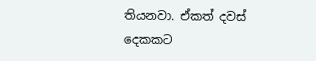තියනවා. ඒකත් දවස් දෙකකට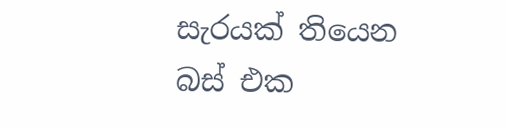සැරයක් තියෙන බස් එක